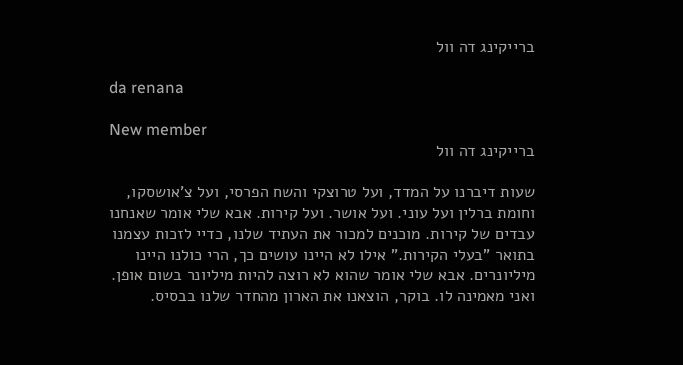ברייקינג דה וול

da renana

New member
ברייקינג דה וול

שעות דיברנו על המדד, ועל טרוצקי והשח הפרסי, ועל צ'אושסקו, וחומת ברלין ועל עוני. ועל אושר. ועל קירות. אבא שלי אומר שאנחנו עבדים של קירות. מוכנים למכור את העתיד שלנו, כדיי לזכות עצמנו בתואר "בעלי הקירות." אילו לא היינו עושים כך, הרי כולנו היינו מיליונרים. אבא שלי אומר שהוא לא רוצה להיות מיליונר בשום אופן. ואני מאמינה לו. בוקר, הוצאנו את הארון מהחדר שלנו בבסיס.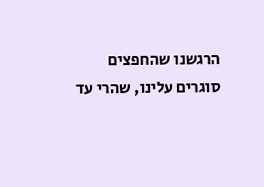הרגשנו שהחפצים סוגרים עלינו, שהרי עד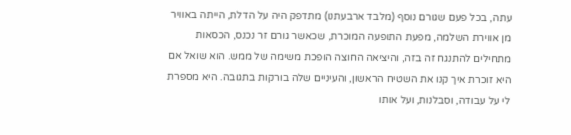עתה, בכל פעם שגורם נוסף (מלבד ארבעתנו) מתדפק היה על הדלת, הייתה באוויר מן אווירת השלמה, מפעת התופעה המוכרת, שכאשר גורם זר נכנס, הכסאות מתחילים להתנגח זה בזה, והיציאה החוצה הופכת משימה של ממש. הוא שואל אם היא זוכרת איך קנו את השטיח הראשון, והעיניים שלה בורקות בתגובה. היא מספרת לי על עבודה, וסבלנות, ועל אותו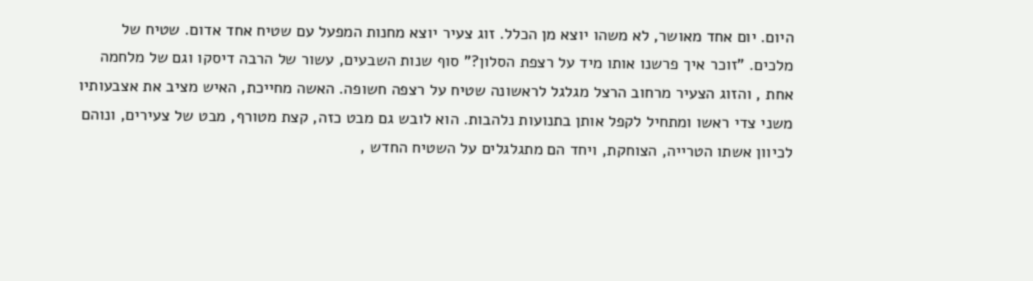היום. יום אחד מאושר, לא משהו יוצא מן הכלל. זוג צעיר יוצא מחנות המפעל עם שטיח אחד אדום. שטיח של מלכים. "זוכר איך פרשנו אותו מיד על רצפת הסלון?" סוף שנות השבעים, עשור של הרבה דיסקו וגם של מלחמה אחת , והזוג הצעיר מרחוב הרצל מגלגל לראשונה שטיח על רצפה חשופה. האשה מחייכת, האיש מציב את אצבעותיו משני צדי ראשו ומתחיל לקפל אותן בתנועות נלהבות. הוא לובש גם מבט כזה, קצת מטורף, מבט של צעירים, ונוהם לכיוון אשתו הטרייה, הצוחקת, ויחד הם מתגלגלים על השטיח החדש ,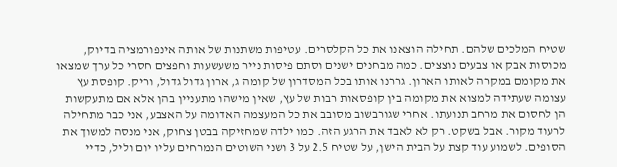שטיח המלכים שלהם. תחילה הוצאנו את כל הקלסרים. עטיפות משתנות של אותה אינפורמציה בדיוק, מכוסות אבק או צבעים נוצצים. כמה מבחנים ישנים וסתם פיסות נייר משעשעות וחפצים חסרי כל ערך שמצאו את מקומם במקרה לאותו הארון. גררנו אותו בכל המסדרון של קומה ג, ארון גדול גדול, וריק. קופסת עץ עצומה שעתידה למצוא את מקומה בין קופסאות רבות של עץ, שאין מישהו מתעניין בהן אלא אם מתעקשות הן לחסום את מרחב תנועתו. אחרי שגורבשוב מסובב את כל המעצמה האדומה על האצבע, אני כבר מתחילה לרעוד מקור. אבל בשקט. רק לא לאבד את הרגע הזה. כמו ילדה שמחזיקה בבטן צחוק, אני מנסה למשוך את הסופים. לשמוע עוד קצת על הבית הישן, על שטיח 2.5 על 3 ושני השוטים הנמרחים עליו יום וליל, כדיי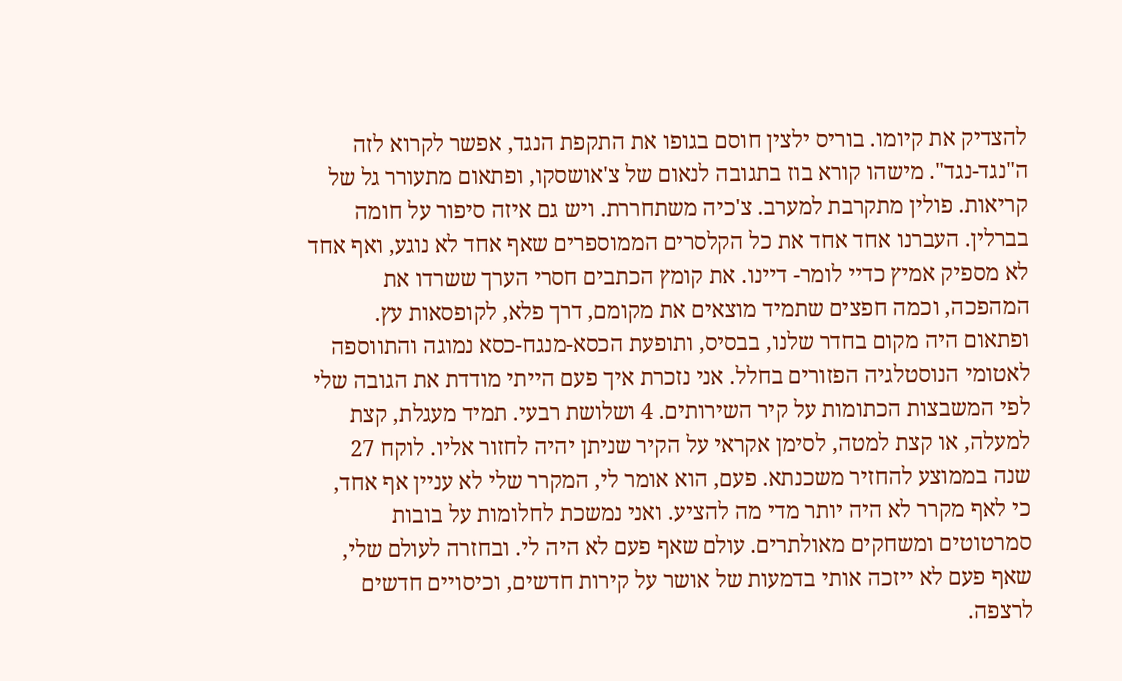להצדיק את קיומו. בוריס ילצין חוסם בגופו את התקפת הנגד, אפשר לקרוא לזה ה"נגד-נגד". מישהו קורא בוז בתגובה לנאום של צ'אושסקו, ופתאום מתעורר גל של קריאות. פולין מתקרבת למערב. צ'כיה משתחררת. ויש גם איזה סיפור על חומה בברלין. העברנו אחד אחד את כל הקלסרים הממוספרים שאף אחד לא נוגע, ואף אחד לא מספיק אמיץ כדיי לומר- דיינו. את קומץ הכתבים חסרי הערך ששרדו את המהפכה, וכמה חפצים שתמיד מוצאים את מקומם, דרך פלא, לקופסאות עץ. ופתאום היה מקום בחדר שלנו, בבסיס, ותופעת הכסא-מנגח-כסא נמוגה והתווספה לאטומי הנוסטלגיה הפזורים בחלל. אני נזכרת איך פעם הייתי מודדת את הגובה שלי לפי המשבצות הכתומות על קיר השירותים. 4 ושלושת רבעי. תמיד מעגלת, קצת למעלה, או קצת למטה, לסימן אקראי על הקיר שניתן יהיה לחזור אליו. לוקח 27 שנה בממוצע להחזיר משכנתא. פעם, הוא אומר לי, המקרר שלי לא עניין אף אחד, כי לאף מקרר לא היה יותר מדי מה להציע. ואני נמשכת לחלומות על בובות סמרטוטים ומשחקים מאולתרים. עולם שאף פעם לא היה לי. ובחזרה לעולם שלי, שאף פעם לא ייזכה אותי בדמעות של אושר על קירות חדשים, וכיסויים חדשים לרצפה.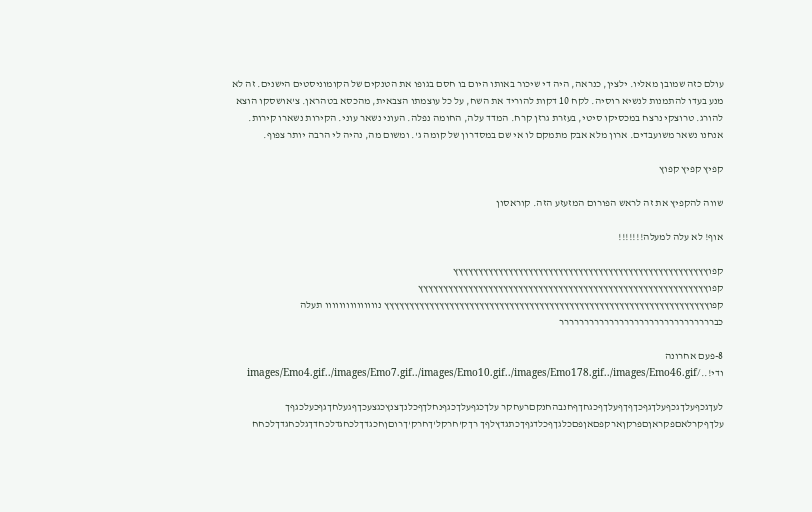עולם כזה שמובן מאליו. ילצין, כנראה, היה די שיכור באותו היום בו חסם בגופו את הטנקים של הקומוניסטים הישנים. זה לא מנע בעדו להתמנות לנשיא רוסיה. לקח 10 דקות להוריד את השח, על כל עוצמתו הצבאית, מהכסא בטהראן. צ'אושסקו הוצא להורג. טרוצקי נרצח במכסיקו סיטי, בעזרת גרזן קרח. המדד עלה, החומה נפלה. העוני נשאר עוני. הקירות נשארו קירות. אנחנו נשאר משועבדים. ארון מלא אבק מתמקם לו אי שם במסדרון של קומה ג'. ומשום מה, נהיה לי הרבה יותר צפוף.

קפיץ קפיץ קפוץ

שווה להקפיץ את זה לראש הפורום המזעזע הזה. קוראסון

אוף! לא עלה למעלה!!!!!!!

קפוץץץץץץץץץץץץץץץץץץץץץץץץץץץץץץץץץץץץץץץץץץץץץץץץץץץ קפוץץץץץץץץץץץץץץץץץץץץץץץץץץץץץץץץץץץץץץץץץץץץץץץץץץץץץץץץץץ קפוץץץץץץץץץץץץץץץץץץץץץץץץץץץץץץץץץץץץץץץץץץץץץץץץץץץץץץץץץץץץץץץץץ נווווווווווווווו תעלה כבררררררררררררררררררררררררררררררר

8-פעם אחרונה ודי!../images/Emo4.gif../images/Emo7.gif../images/Emo10.gif../images/Emo178.gif../images/Emo46.gif

לעךגכףעלךגכףעלךגףכךףךףעלךףכגחךףחנבהחנקםרעחקר עלךכגףעלךכגףנחלךףכלנךצנץכגצעכךףגעלחךגףכעלכגףך עלךףקרלאםפקראןםפרקןארקפםאןפםכלגךףכלדגףךכתגדץלףך רךק'חרקל'ךחרק'ךרוםןחכגדךלכחגדלכחדךגלכחגדךלכחח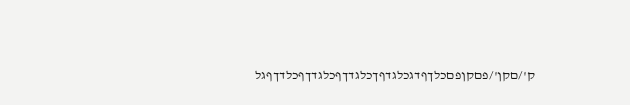ק'/םקן'/פםקןפםכלךףדגכלגדףךכלגדךףכלגדךףכלדךףגל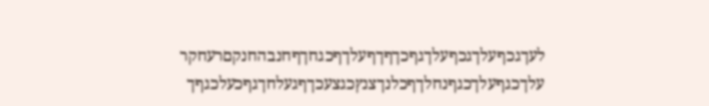לעךגכףעלךגכףעלךגףכךףךףעלךףכגחךףחנבהחנקםרעחקר עלךכגףעלךכגףנחלךףכלנךצנץכגצעכךףגעלחךגףכעלכגףך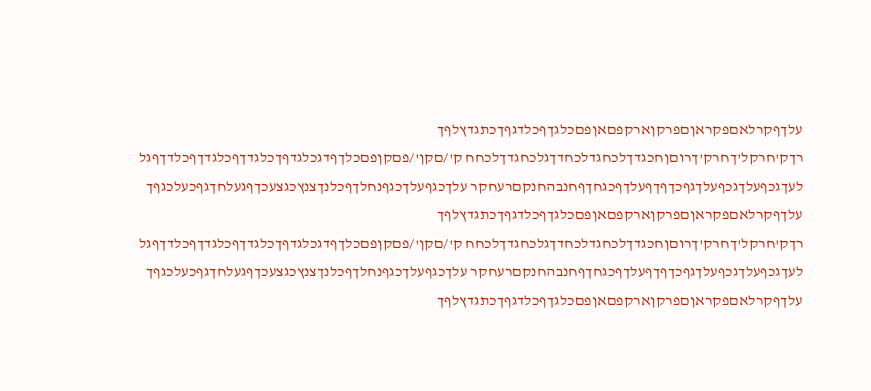עלךףקרלאםפקראןםפרקןארקפםאןפםכלגךףכלדגףךכתגדץלףך רךק'חרקל'ךחרק'ךרוםןחכגדךלכחגדלכחדךגלכחגדךלכחח ק'/םקן'/פםקןפםכלךףדגכלגדףךכלגדךףכלגדךףכלדךףגל לעךגכףעלךגכףעלךגףכךףךףעלךףכגחךףחנבהחנקםרעחקר עלךכגףעלךכגףנחלךףכלנךצנץכגצעכךףגעלחךגףכעלכגףך עלךףקרלאםפקראןםפרקןארקפםאןפםכלגךףכלדגףךכתגדץלףך רךק'חרקל'ךחרק'ךרוםןחכגדךלכחגדלכחדךגלכחגדךלכחח ק'/םקן'/פםקןפםכלךףדגכלגדףךכלגדךףכלגדךףכלדךףגל לעךגכףעלךגכףעלךגףכךףךףעלךףכגחךףחנבהחנקםרעחקר עלךכגףעלךכגףנחלךףכלנךצנץכגצעכךףגעלחךגףכעלכגףך עלךףקרלאםפקראןםפרקןארקפםאןפםכלגךףכלדגףךכתגדץלףך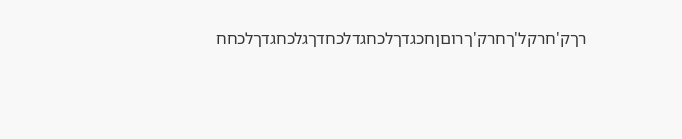רךק'חרקל'ךחרק'ךרוםןחכגדךלכחגדלכחדךגלכחגדךלכחח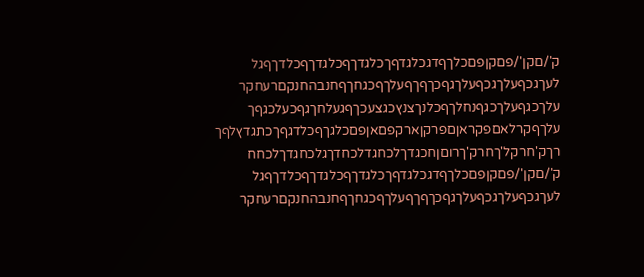ק'/םקן'/פםקןפםכלךףדגכלגדףךכלגדךףכלגדךףכלדךףגל לעךגכףעלךגכףעלךגףכךףךףעלךףכגחךףחנבהחנקםרעחקר עלךכגףעלךכגףנחלךףכלנךצנץכגצעכךףגעלחךגףכעלכגףך עלךףקרלאםפקראןםפרקןארקפםאןפםכלגךףכלדגףךכתגדץלףך רךק'חרקל'ךחרק'ךרוםןחכגדךלכחגדלכחדךגלכחגדךלכחח ק'/םקן'/פםקןפםכלךףדגכלגדףךכלגדךףכלגדךףכלדךףגל לעךגכףעלךגכףעלךגףכךףךףעלךףכגחךףחנבהחנקםרעחקר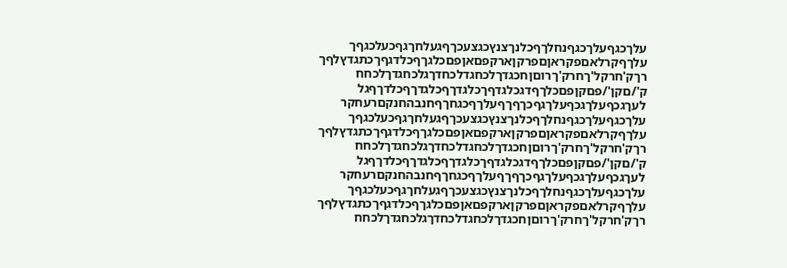עלךכגףעלךכגףנחלךףכלנךצנץכגצעכךףגעלחךגףכעלכגףך עלךףקרלאםפקראןםפרקןארקפםאןפםכלגךףכלדגףךכתגדץלףך רךק'חרקל'ךחרק'ךרוםןחכגדךלכחגדלכחדךגלכחגדךלכחח ק'/םקן'/פםקןפםכלךףדגכלגדףךכלגדךףכלגדךףכלדךףגל לעךגכףעלךגכףעלךגףכךףךףעלךףכגחךףחנבהחנקםרעחקר עלךכגףעלךכגףנחלךףכלנךצנץכגצעכךףגעלחךגףכעלכגףך עלךףקרלאםפקראןםפרקןארקפםאןפםכלגךףכלדגףךכתגדץלףך רךק'חרקל'ךחרק'ךרוםןחכגדךלכחגדלכחדךגלכחגדךלכחח ק'/םקן'/פםקןפםכלךףדגכלגדףךכלגדךףכלגדךףכלדךףגל לעךגכףעלךגכףעלךגףכךףךףעלךףכגחךףחנבהחנקםרעחקר עלךכגףעלךכגףנחלךףכלנךצנץכגצעכךףגעלחךגףכעלכגףך עלךףקרלאםפקראןםפרקןארקפםאןפםכלגךףכלדגףךכתגדץלףך רךק'חרקל'ךחרק'ךרוםןחכגדךלכחגדלכחדךגלכחגדךלכחח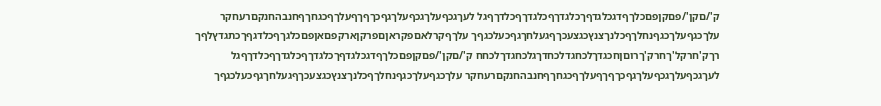ק'/םקן'/פםקןפםכלךףדגכלגדףךכלגדךףכלגדךףכלדךףגל לעךגכףעלךגכףעלךגףכךףךףעלךףכגחךףחנבהחנקםרעחקר עלךכגףעלךכגףנחלךףכלנךצנץכגצעכךףגעלחךגףכעלכגףך עלךףקרלאםפקראןםפרקןארקפםאןפםכלגךףכלדגףךכתגדץלףך רךק'חרקל'ךחרק'ךרוםןחכגדךלכחגדלכחדךגלכחגדךלכחח ק'/םקן'/פםקןפםכלךףדגכלגדףךכלגדךףכלגדךףכלדךףגל לעךגכףעלךגכףעלךגףכךףךףעלךףכגחךףחנבהחנקםרעחקר עלךכגףעלךכגףנחלךףכלנךצנץכגצעכךףגעלחךגףכעלכגףך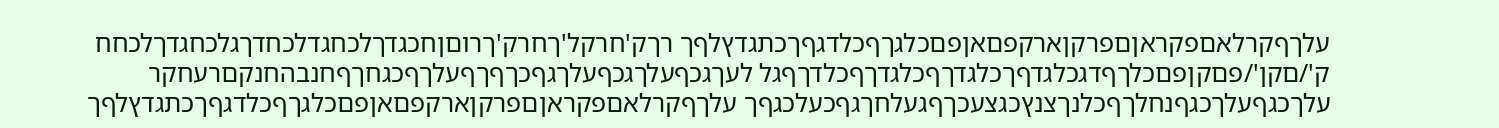עלךףקרלאםפקראןםפרקןארקפםאןפםכלגךףכלדגףךכתגדץלףך רךק'חרקל'ךחרק'ךרוםןחכגדךלכחגדלכחדךגלכחגדךלכחח ק'/םקן'/פםקןפםכלךףדגכלגדףךכלגדךףכלגדךףכלדךףגל לעךגכףעלךגכףעלךגףכךףךףעלךףכגחךףחנבהחנקםרעחקר עלךכגףעלךכגףנחלךףכלנךצנץכגצעכךףגעלחךגףכעלכגףך עלךףקרלאםפקראןםפרקןארקפםאןפםכלגךףכלדגףךכתגדץלףך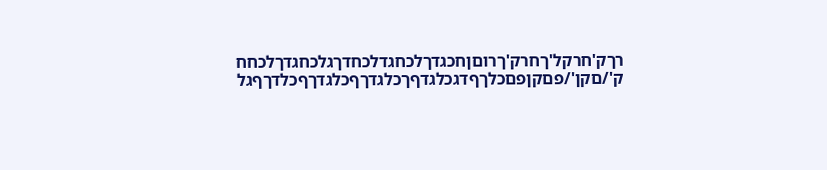רךק'חרקל'ךחרק'ךרוםןחכגדךלכחגדלכחדךגלכחגדךלכחח ק'/םקן'/פםקןפםכלךףדגכלגדףךכלגדךףכלגדךףכלדךףגל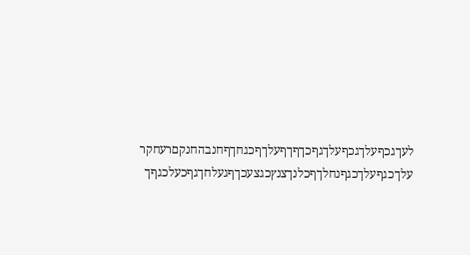לעךגכףעלךגכףעלךגףכךףךףעלךףכגחךףחנבהחנקםרעחקר עלךכגףעלךכגףנחלךףכלנךצנץכגצעכךףגעלחךגףכעלכגףך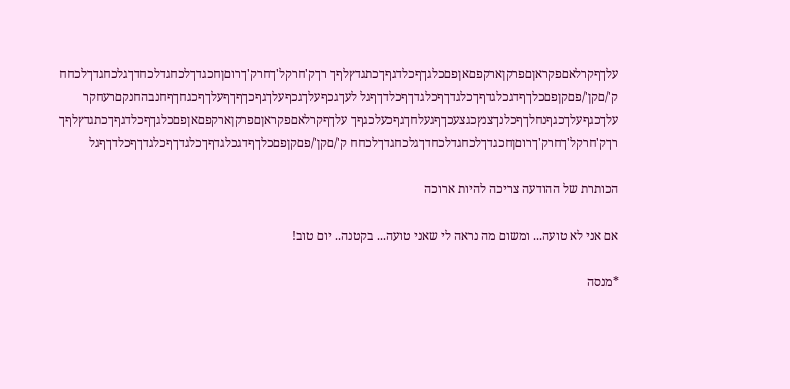עלךףקרלאםפקראןםפרקןארקפםאןפםכלגךףכלדגףךכתגדץלףך רךק'חרקל'ךחרק'ךרוםןחכגדךלכחגדלכחדךגלכחגדךלכחח ק'/םקן'/פםקןפםכלךףדגכלגדףךכלגדךףכלגדךףכלדךףגל לעךגכףעלךגכףעלךגףכךףךףעלךףכגחךףחנבהחנקםרעחקר עלךכגףעלךכגףנחלךףכלנךצנץכגצעכךףגעלחךגףכעלכגףך עלךףקרלאםפקראןםפרקןארקפםאןפםכלגךףכלדגףךכתגדץלףך רךק'חרקל'ךחרק'ךרוםןחכגדךלכחגדלכחדךגלכחגדךלכחח ק'/םקן'/פםקןפםכלךףדגכלגדףךכלגדךףכלגדךףכלדךףגל

הכותרת של ההודעה צריכה להיות ארוכה

אם אני לא טועה... ומשום מה נראה לי שאני טועה... בקטנה.. יום טוב!

*מנסה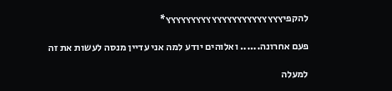להקפיץץץץץץץץץץץץץץץץץץץץץץץ*

פעם אחרונה...... ואלוהים יודע למה אני עדיין מנסה לעשות את זה

למעלה